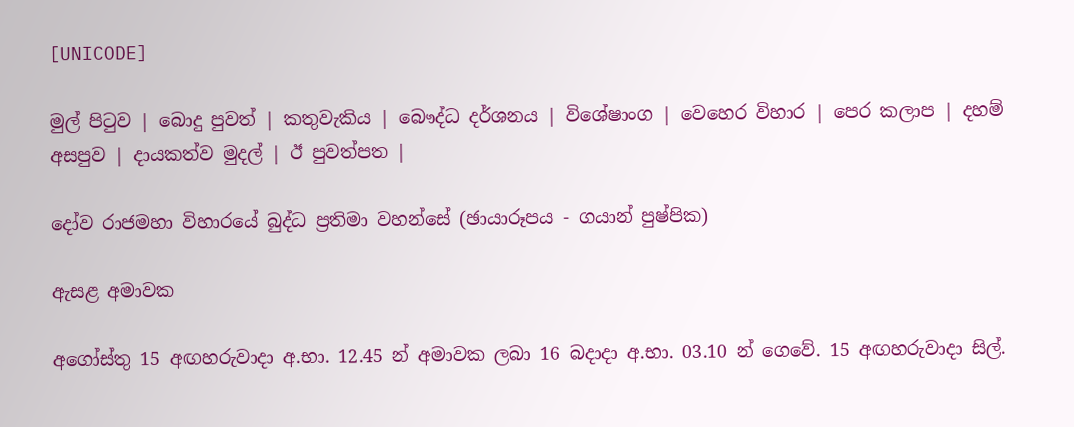[UNICODE]

මුල් පිටුව | බොදු පුවත් | කතුවැකිය | බෞද්ධ දර්ශනය | විශේෂාංග | වෙහෙර විහාර | පෙර කලාප | දහම් අසපුව | දායකත්ව මුදල් | ඊ පුවත්පත |

දෝව රාජමහා විහාරයේ බුද්ධ ප්‍රතිමා වහන්සේ (ඡායාරූපය - ගයාන් පුෂ්පික)

ඇසළ අමාවක

අගෝස්තු 15 අඟහරුවාදා අ.භා. 12.45 න් අමාවක ලබා 16 බදාදා අ.භා. 03.10 න් ගෙවේ. 15 අඟහරුවාදා සිල්.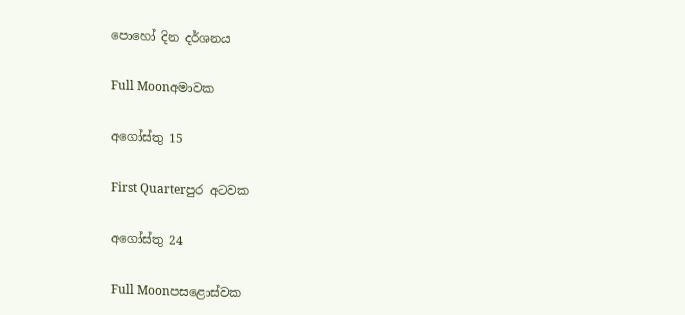පොහෝ දින දර්ශනය

Full Moonඅමාවක

අගෝස්තු 15

First Quarterපුර අටවක

අගෝස්තු 24

Full Moonපසළොස්වක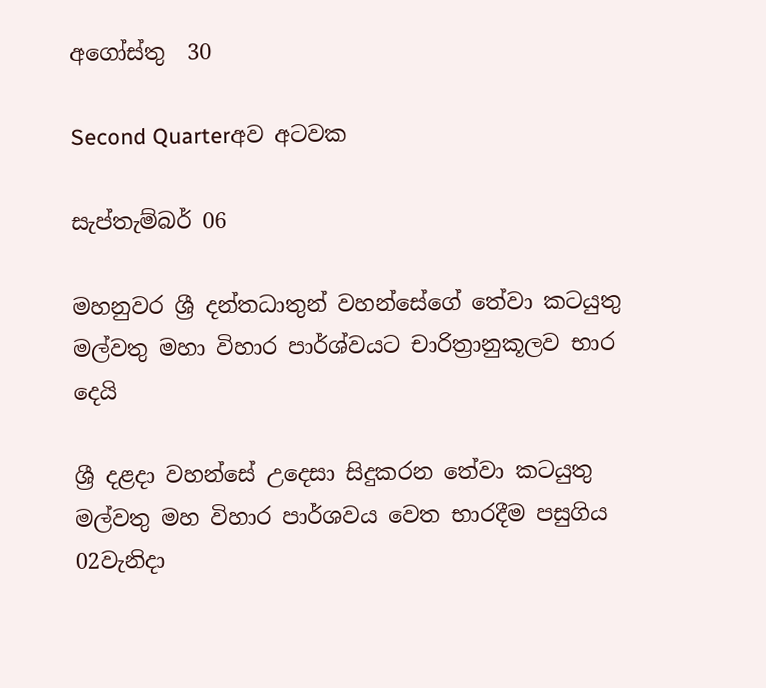අගෝස්තු  30

Second Quarterඅව අටවක

සැප්තැම්බර් 06

මහනුවර ශ්‍රී දන්තධාතුන් වහන්සේගේ තේවා කටයුතු මල්වතු මහා විහාර පාර්ශ්වයට චාරිත්‍රානුකූලව භාර දෙයි

ශ්‍රී දළදා වහන්සේ උදෙසා සිදුකරන තේවා කටයුතු මල්වතු මහ විහාර පාර්ශවය වෙත භාරදීම පසුගිය 02වැනිදා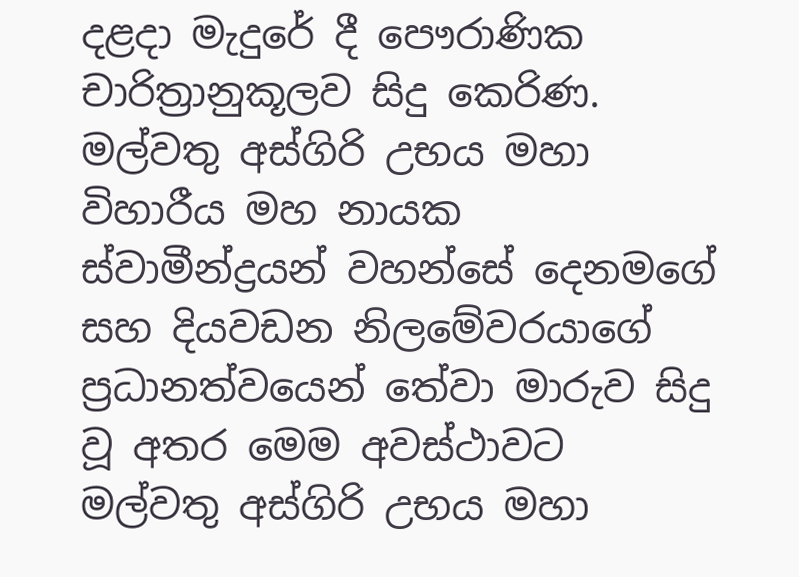දළදා මැදුරේ දී පෞරාණික චාරිත්‍රානුකූලව සිදු කෙරිණ. මල්වතු අස්ගිරි උභය මහා විහාරීය මහ නායක ස්වාමීන්ද්‍රයන් වහන්සේ දෙනමගේ සහ දියවඩන නිලමේවරයාගේ ප්‍රධානත්වයෙන් තේවා මාරුව සිදු වූ අතර මෙම අවස්ථාවට මල්වතු අස්ගිරි උභය මහා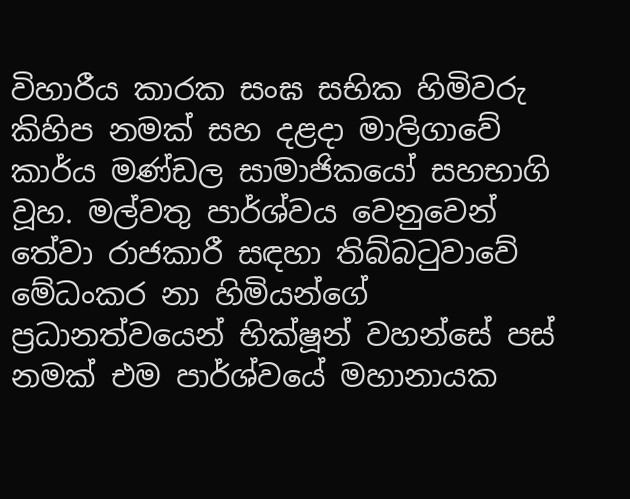විහාරීය කාරක සංඝ සභික හිමිවරු කිහිප නමක් සහ දළදා මාලිගාවේ කාර්ය මණ්ඩල සාමාජිකයෝ සහභාගි වූහ. මල්වතු පාර්ශ්වය වෙනුවෙන් තේවා රාජකාරී සඳහා තිබ්බටුවාවේ මේධංකර නා හිමියන්ගේ ප්‍රධානත්වයෙන් භික්ෂූන් වහන්සේ පස් නමක් එම පාර්ශ්වයේ මහානායක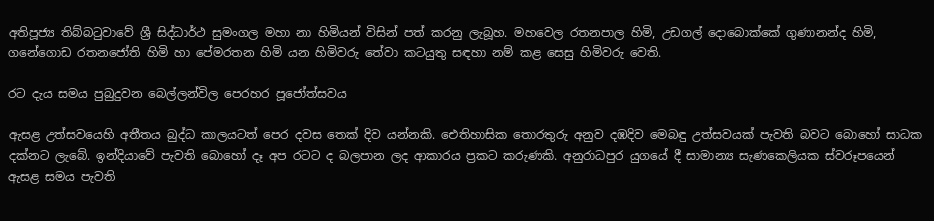අතිපූජ්‍ය තිබ්බටුවාවේ ශ්‍රී සිද්ධාර්ථ සුමංගල මහා නා හිමියන් විසින් පත් කරනු ලැබූහ. මහවෙල රතනපාල හිමි, උඩගල් දොබොක්කේ ගුණානන්ද හිමි, ගනේගොඩ රතනජෝති හිමි හා පේමරතන හිමි යන හිමිවරු තේවා කටයුතු සඳහා නම් කළ සෙසු හිමිවරු වෙති.

රට දැය සමය පුබුදුවන බෙල්ලන්විල පෙරහර පූජෝත්සවය

ඇසළ උත්සවයෙහි අතීතය බුද්ධ කාලයටත් පෙර දවස තෙක් දිව යන්නකි. ඓතිහාසික තොරතුරු අනුව දඹදිව මෙබඳු උත්සවයක් පැවති බවට බොහෝ සාධක දක්නට ලැබේ. ඉන්දියාවේ පැවති බොහෝ දෑ අප රටට ද බලපාන ලද ආකාරය ප්‍රකට කරුණකි. අනුරාධපුර යුගයේ දී සාමාන්‍ය සැණකෙලියක ස්වරූපයෙන් ඇසළ සමය පැවති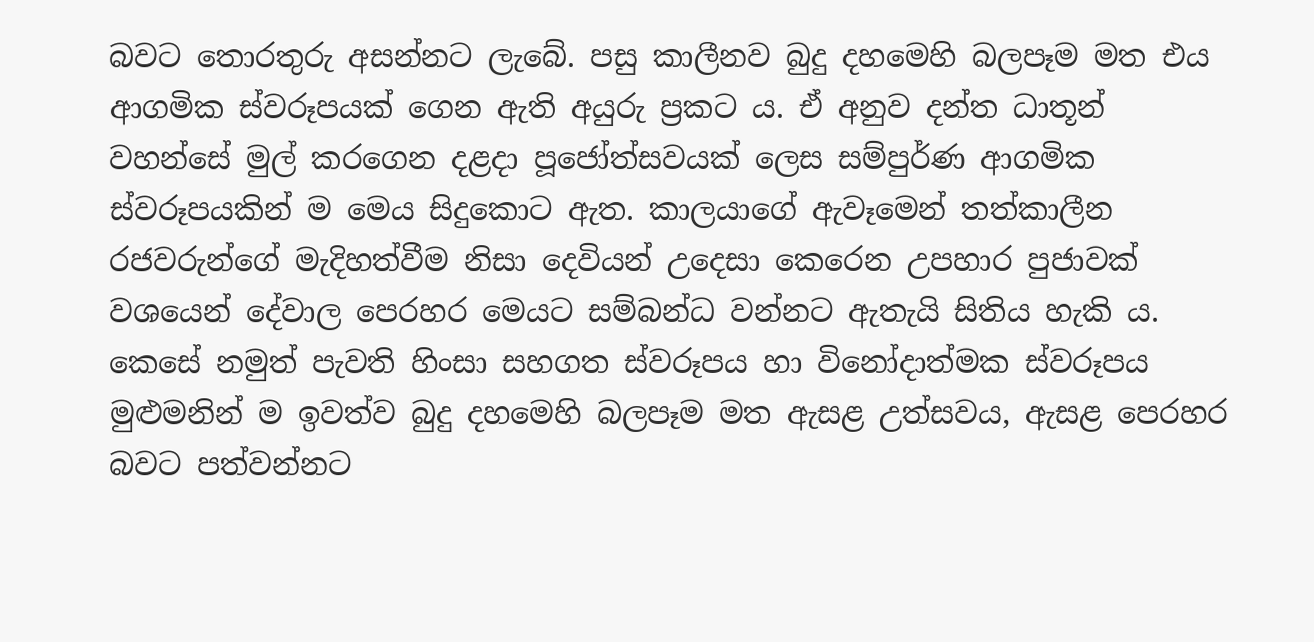බවට තොරතුරු අසන්නට ලැබේ. පසු කාලීනව බුදු දහමෙහි බලපෑම මත එය ආගමික ස්වරූපයක් ගෙන ඇති අයුරු ප්‍රකට ය. ඒ අනුව දන්ත ධාතූන් වහන්සේ මුල් කරගෙන දළදා පූජෝත්සවයක් ලෙස සම්පුර්ණ ආගමික ස්වරූපයකින් ම මෙය සිදුකොට ඇත. කාලයාගේ ඇවෑමෙන් තත්කාලීන රජවරුන්ගේ මැදිහත්වීම නිසා දෙවියන් උදෙසා කෙරෙන උපහාර පුජාවක් වශයෙන් දේවාල පෙරහර මෙයට සම්බන්ධ වන්නට ඇතැයි සිතිය හැකි ය. කෙසේ නමුත් පැවති හිංසා සහගත ස්වරූපය හා විනෝදාත්මක ස්වරූපය මුළුමනින් ම ඉවත්ව බුදු දහමෙහි බලපෑම මත ඇසළ උත්සවය, ඇසළ පෙරහර බවට පත්වන්නට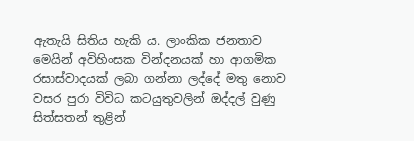ඇතැයි සිතිය හැකි ය. ලාංකික ජනතාව මෙයින් අවිහිංසක වින්දනයක් හා ආගමික රසාස්වාදයක් ලබා ගන්නා ලද්දේ මතු නොව වසර පුරා විවිධ කටයුතුවලින් ඔද්දල් වුණු සිත්සතන් තුළින්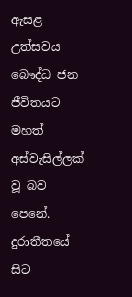ඇසළ උත්සවය බෞද්ධ ජන ජීවිතයට මහත් අස්වැසිල්ලක් වූ බව පෙනේ. දුරාතීතයේ සිට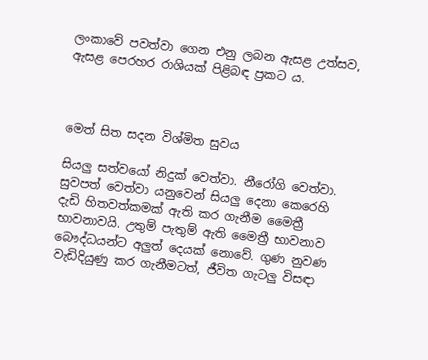ලංකාවේ පවත්වා ගෙන එනු ලබන ඇසළ උත්සව, ඇසළ පෙරහර රාශියක් පිළිබඳ ප්‍රකට ය.



මෙත් සිත සදන විශ්මිත සුවය

සියලු සත්වයෝ නිදුක් වෙත්වා. නීරෝගි වෙත්වා. සුවපත් වෙත්වා යනුවෙන් සියලු දෙනා කෙරෙහි දැඩි හිතවත්කමක් ඇති කර ගැනීම මෛත්‍රී භාවනාවයි. උතුම් පැතුම් ඇති මෛත්‍රී භාවනාව බෞද්ධයන්ට අලුත් දෙයක් නොවේ. ගුණ නුවණ වැඩිදියුණු කර ගැනීමටත්, ජීවිත ගැටලු විසඳා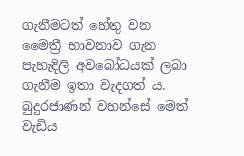ගැනීමටත් හේතු වන මෛත්‍රී භාවනාව ගැන පැහැදිලි අවබෝධයක් ලබා ගැනීම ඉතා වැදගත් ය. බුදුරජාණන් වහන්සේ මෙත් වැඩිය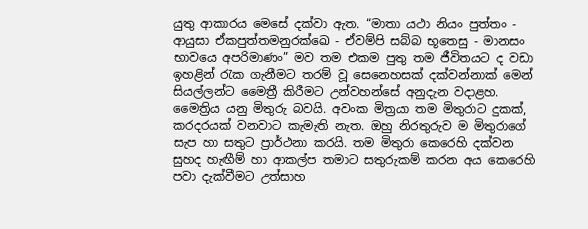යුතු ආකාරය මෙසේ දක්වා ඇත. “මාතා යථා නියං පුත්තං - ආයුසා ඒකපුත්තමනුරක්ඛෙ - ඒවම්පි සබ්බ භූතෙසු - මානසං භාවයෙ අපරිමාණං” මව තම එකම පුතු තම ජීවිතයට ද වඩා ඉහළින් රැක ගැනීමට තරම් වූ සෙනෙහසක් දක්වන්නාක් මෙන් සියල්ලන්ට මෛත්‍රී කිරීමට උන්වහන්සේ අනුදැන වදාළහ. මෛත්‍රිය යනු මිතුරු බවයි. අවංක මිත්‍රයා තම මිතුරාට දුකක්, කරදරයක් වනවාට කැමැති නැත. ඔහු නිරතුරුව ම මිතුරාගේ සැප හා සතුට ප්‍රාර්ථනා කරයි. තම මිතුරා කෙරෙහි දක්වන සුහද හැඟීම් හා ආකල්ප තමාට සතුරුකම් කරන අය කෙරෙහි පවා දැක්වීමට උත්සාහ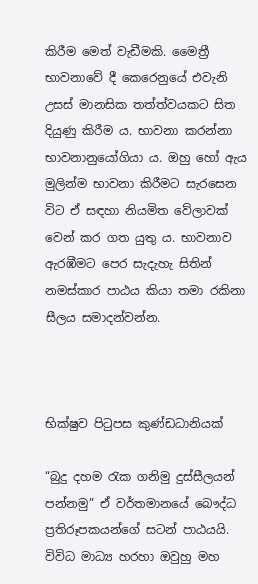කිරීම මෙත් වැඩීමකි. මෛත්‍රී භාවනාවේ දී කෙරෙනුයේ එවැනි උසස් මානසික තත්ත්වයකට සිත දියුණු කිරීම ය. භාවනා කරන්නා භාවනානුයෝගියා ය. ඔහු හෝ ඇය මුලින්ම භාවනා කිරීමට සැරසෙන විට ඒ සඳහා නියමිත වේලාවක් වෙන් කර ගත යුතු ය. භාවනාව ඇරඹීමට පෙර සැදැහැ සිතින් නමස්කාර පාඨය කියා තමා රකිනා සීලය සමාදන්වන්න.



භික්ෂුව පිටුපස කුණ්ඩධානියක්

“බුදු දහම රැක ගනිමු දුස්සීලයන් පන්නමු” ඒ වර්තමානයේ බෞද්ධ ප්‍රතිරූපකයන්ගේ සටන් පාඨයයි. විවිධ මාධ්‍ය හරහා ඔවුහු මහ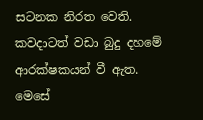සටනක නිරත වෙති. කවදාටත් වඩා බුදු දහමේ ආරක්ෂකයන් වී ඇත. මෙසේ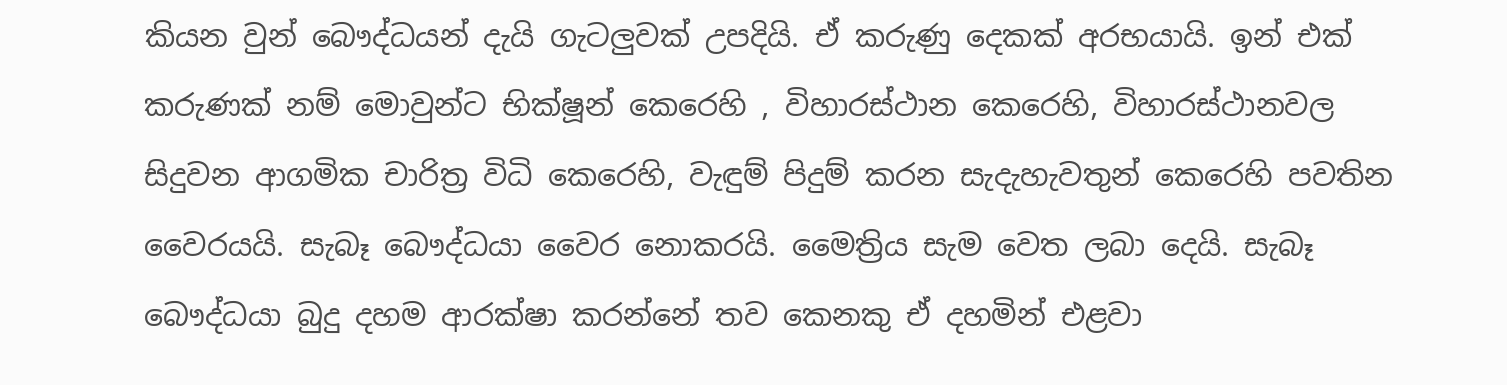කියන වුන් බෞද්ධයන් දැයි ගැටලුවක් උපදියි. ඒ කරුණු දෙකක් අරභයායි. ඉන් එක් කරුණක් නම් මොවුන්ට භික්ෂූන් කෙරෙහි , විහාරස්ථාන කෙරෙහි, විහාරස්ථානවල සිදුවන ආගමික චාරිත්‍ර විධි කෙරෙහි, වැඳුම් පිදුම් කරන සැදැහැවතුන් කෙරෙහි පවතින වෛරයයි. සැබෑ බෞද්ධයා වෛර නොකරයි. මෛත්‍රිය සැම වෙත ලබා දෙයි. සැබෑ බෞද්ධයා බුදු දහම ආරක්ෂා කරන්නේ තව කෙනකු ඒ දහමින් එළවා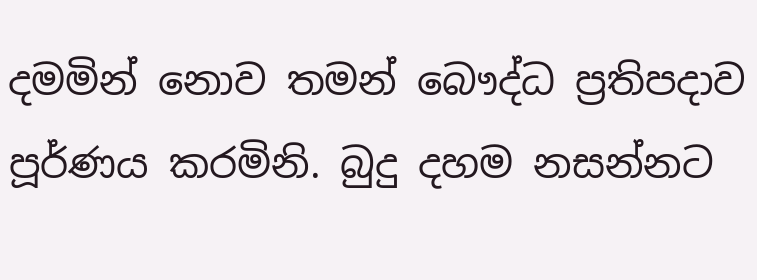දමමින් නොව තමන් බෞද්ධ ප්‍රතිපදාව පූර්ණය කරමිනි. බුදු දහම නසන්නට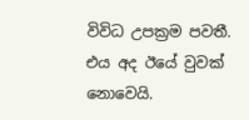විවිධ උපක්‍රම පවතී. එය අද ඊයේ වුවක් නොවෙයි.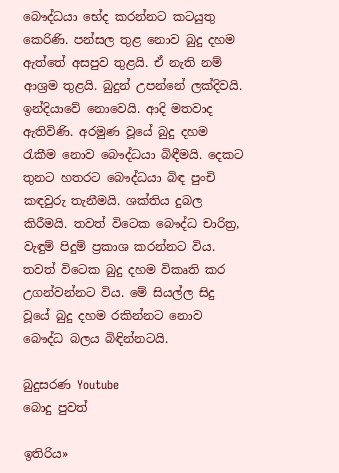බෞද්ධයා භේද කරන්නට කටයුතු කෙරිණි. පන්සල තුළ නොව බුදු දහම ඇත්තේ අසපුව තුළයි. ඒ නැති නම් ආශ්‍රම තුළයි. බුදුන් උපන්නේ ලක්දිවයි. ඉන්දියාවේ නොවෙයි. ආදි මතවාද ඇතිවිණි. අරමුණ වූයේ බුදු දහම රැකීම නොව බෞද්ධයා බිඳීමයි. දෙකට තුනට හතරට බෞද්ධයා බිඳ පුංචි කඳවුරු තැනීමයි. ශක්තිය දුබල කිරීමයි. තවත් විටෙක බෞද්ධ චාරිත්‍ර, වැඳුම් පිදුම් ප්‍රකාශ කරන්නට විය. තවත් විටෙක බුදු දහම විකෘති කර උගන්වන්නට විය. මේ සියල්ල සිදු වූයේ බුදු දහම රකින්නට නොව බෞද්ධ බලය බිඳින්නටයි.

බුදුසරණ Youtube
බොදු පුවත්

ඉතිරිය»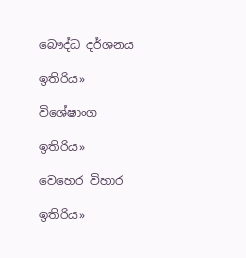බෞද්ධ දර්ශනය

ඉතිරිය»

විශේෂාංග

ඉතිරිය»

වෙහෙර විහාර

ඉතිරිය»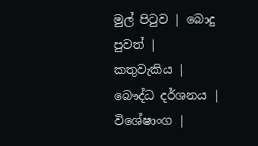මුල් පිටුව | බොදු පුවත් | කතුවැකිය | බෞද්ධ දර්ශනය | විශේෂාංග |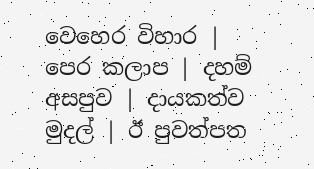වෙහෙර විහාර | පෙර කලාප | දහම් අසපුව | දායකත්ව මුදල් | ඊ පුවත්පත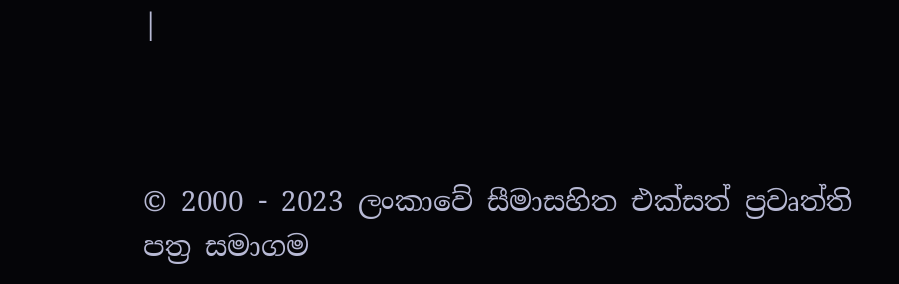|



© 2000 - 2023 ලංකාවේ සීමාසහිත එක්සත් ප්‍රවෘත්ති පත්‍ර සමාගම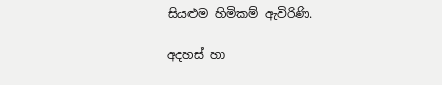සියළුම හිමිකම් ඇවිරිණි.

අදහස් හා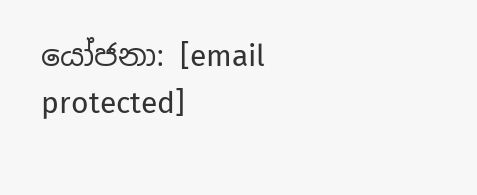යෝජනා: [email protected]